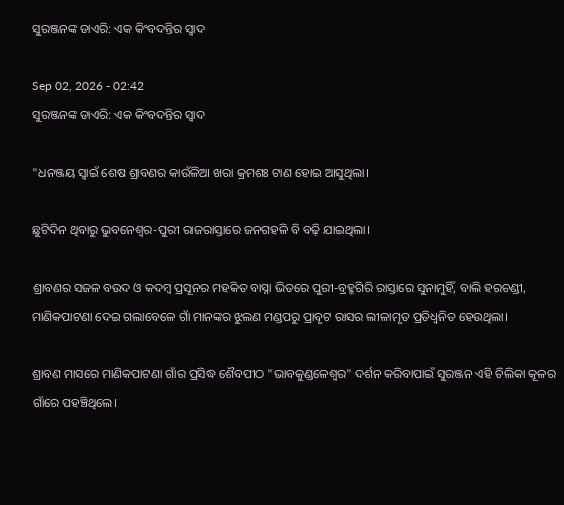ସୁରଞ୍ଜନଙ୍କ ଡାଏରି: ଏକ କିଂବଦନ୍ତିର ସ୍ବାଦ

Sep 02, 2026 - 02:42
ସୁରଞ୍ଜନଙ୍କ ଡାଏରି: ଏକ କିଂବଦନ୍ତିର ସ୍ବାଦ

"ଧନଞ୍ଜୟ ସ୍ୱାଇଁ ଶେଷ ଶ୍ରାବଣର କାଉଁଳିଆ ଖରା କ୍ରମଶଃ ଟାଣ ହୋଇ ଆସୁଥିଲା।

ଛୁଟିଦିନ ଥିବାରୁ ଭୁବନେଶ୍ୱର-ପୁରୀ ରାଜରାସ୍ତାରେ ଜନଗହଳି ବି ବଢ଼ି ଯାଇଥିଲା।

ଶ୍ରାବଣର ସଜଳ ବଉଦ ଓ କଦମ୍ବ ପ୍ରସୂନର ମହକିତ ବାସ୍ନା ଭିତରେ ପୁରୀ-ବ୍ରହ୍ମଗିରି ରାସ୍ତାରେ ସୁନାମୁହିଁ, ବାଲି ହରଚଣ୍ଡୀ, ମାଣିକପାଟଣା ଦେଇ ଗଲାବେଳେ ଗାଁ ମାନଙ୍କର ଝୁଲଣ ମଣ୍ଡପରୁ ପ୍ରାବୃଟ ରାସର ଲୀଳାମୃତ ପ୍ରତିଧ୍ୱନିତ ହେଉଥିଲା।

ଶ୍ରାବଣ ମାସରେ ମାଣିକପାଟଣା ଗାଁର ପ୍ରସିଦ୍ଧ ଶୈବପୀଠ "ଭାବକୁଣ୍ଡଳେଶ୍ୱର" ଦର୍ଶନ କରିବାପାଇଁ ସୁରଞ୍ଜନ ଏହି ଚିଲିକା କୂଳର ଗାଁରେ ପହଞ୍ଚିଥିଲେ।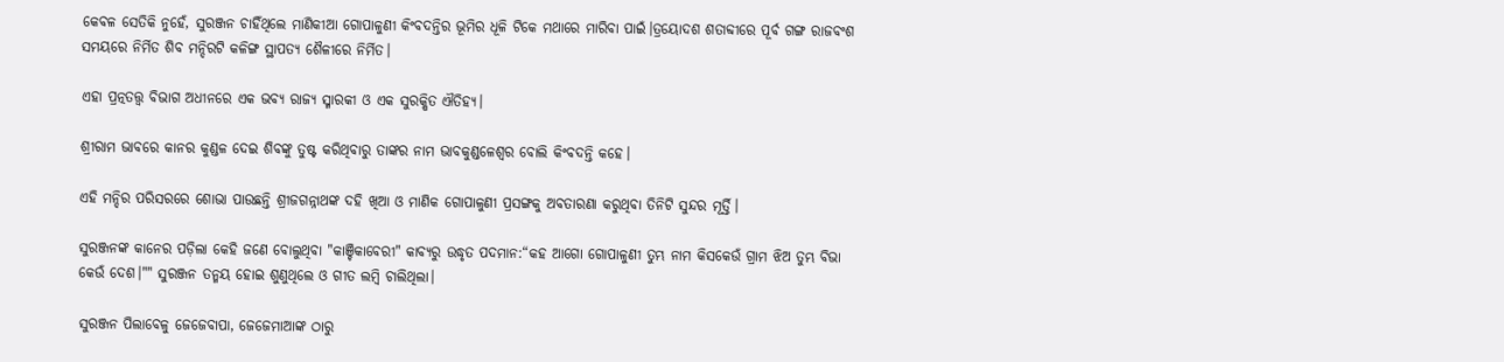କେବଳ ସେତିକି ନୁହେଁ, ସୁରଞ୍ଜନ ଚାହିଁଥିଲେ ମାଣିକୀଆ ଗୋପାଳୁଣୀ କିଂବଦନ୍ତିର ଭୂମିର ଧୂଳି ଟିକେ ମଥାରେ ମାରିବା ପାଇଁ।ତ୍ରୟୋଦଶ ଶତାବ୍ଦୀରେ ପୂର୍ବ ଗଙ୍ଗ ରାଜବଂଶ ସମୟରେ ନିର୍ମିତ ଶିବ ମନ୍ଦିରଟି କଳିଙ୍ଗ ସ୍ଥାପତ୍ୟ ଶୈଳୀରେ ନିର୍ମିତ।

ଏହା ପ୍ରତ୍ନତତ୍ତ୍ୱ ବିଭାଗ ଅଧୀନରେ ଏକ ଭବ୍ୟ ରାଜ୍ୟ ସ୍ମାରକୀ ଓ ଏକ ସୁରକ୍ଷିତ ଐତିହ୍ୟ।

ଶ୍ରୀରାମ ଭାବରେ କାନର କୁଣ୍ଡଳ ଦେଇ ଶିବଙ୍କୁ ତୁଷ୍ଟ କରିଥିବାରୁ ତାଙ୍କର ନାମ ଭାବକୁଣ୍ଡଳେଶ୍ୱର ବୋଲି କିଂବଦନ୍ତି କହେ।

ଏହି ମନ୍ଦିର ପରିସରରେ ଶୋଭା ପାଉଛନ୍ତି ଶ୍ରୀଜଗନ୍ନାଥଙ୍କ ଦହି ଖିଆ ଓ ମାଣିକ ଗୋପାଳୁଣୀ ପ୍ରସଙ୍ଗକୁ ଅବତାରଣା କରୁଥିବା ତିନିଟି ସୁନ୍ଦର ମୂର୍ତ୍ତି।

ସୁରଞ୍ଜନଙ୍କ କାନ‌େର ପଡ଼ିଲା କେହି ଜଣେ ବୋଲୁଥିବା "କାଞ୍ଚିକାବେରୀ" କାବ୍ୟରୁ ଉଦ୍ଧୃତ ପଦମାନ:“କହ ଆଗୋ ଗୋପାଳୁଣୀ ତୁମ୍ଭ ନାମ କିସକେଉଁ ଗ୍ରାମ ଝିଅ ତୁମ୍ଭ ବିଭା କେଉଁ ଦେଶ।"" ସୁରଞ୍ଜନ ତନ୍ମୟ ହୋଇ ଶୁଣୁଥିଲେ ଓ ଗୀତ ଲମ୍ବି ଚାଲିଥିଲା।

ସୁରଞ୍ଜନ ପିଲାବେଳୁ ଜେଜେବାପା, ଜେଜେମାଆଙ୍କ ଠାରୁ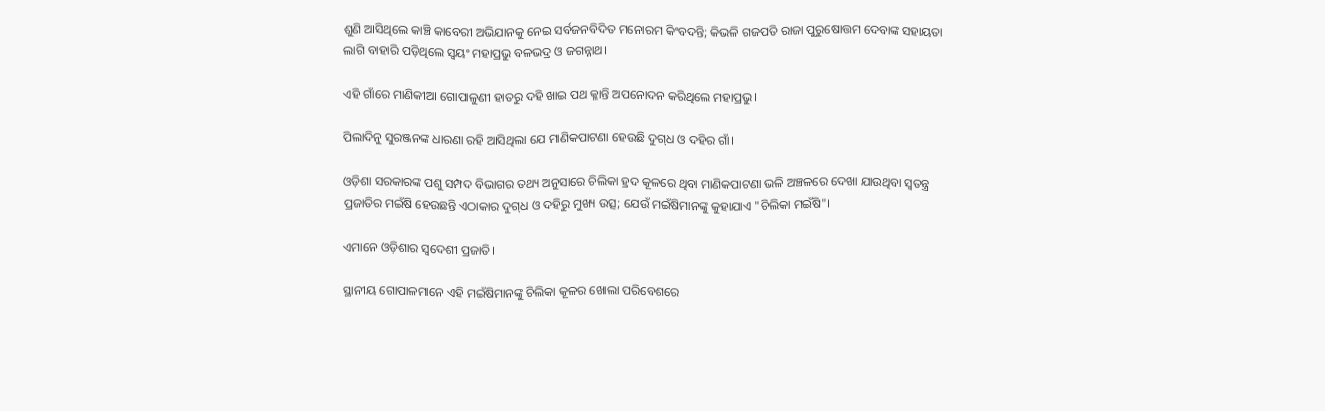ଶୁଣି ଆସିଥିଲେ କାଞ୍ଚି କାବେରୀ ଅଭିଯାନକୁ ନେଇ ସର୍ବଜନବିଦିତ ମନୋରମ କିଂବଦନ୍ତି; କିଭଳି ଗଜପତି ରାଜା ପୁରୁଷୋତ୍ତମ ଦେବାଙ୍କ ସହାୟତା ଲାଗି ବାହାରି ପଡ଼ିଥିଲେ ସ୍ବୟଂ ମହାପ୍ରଭୁ ବଳଭଦ୍ର ଓ ଜଗନ୍ନାଥ।

ଏହି ଗାଁରେ ମାଣିକୀଆ ଗୋପାଳୁଣୀ ହାତରୁ ଦହି ଖାଇ ପଥ କ୍ଳାନ୍ତି ଅପନୋଦନ କରିଥିଲେ ମହାପ୍ରଭୁ।

ପିଲାଦିନୁ ସୁରଞ୍ଜନଙ୍କ ଧାରଣା ରହି ଆସିଥିଲା ଯେ ମାଣିକପାଟଣା ହେଉଛି ଦୁଗ୍‌ଧ ଓ ଦହିର ଗାଁ।

ଓଡ଼ିଶା ସରକାରଙ୍କ ପଶୁ ସମ୍ପଦ ବିଭାଗର ତଥ୍ୟ ଅନୁସାରେ ଚିଲିକା ହ୍ରଦ କୂଳରେ ଥିବା ମାଣିକପାଟଣା ଭଳି ଅଞ୍ଚଳରେ ଦେଖା ଯାଉଥିବା ସ୍ୱତନ୍ତ୍ର ପ୍ରଜାତିର ମଇଁଷି ହେଉଛନ୍ତି ଏଠାକାର ଦୁଗ୍‌ଧ ଓ ଦହିରୁ ମୁଖ୍ୟ ଉତ୍ସ; ଯେଉଁ ମଇଁଷିମାନଙ୍କୁ କୁହାଯାଏ "ଚିଲିକା ମଇଁଷି"।

ଏମାନେ ଓଡ଼ିଶାର ସ୍ୱଦେଶୀ ପ୍ରଜାତି।

ସ୍ଥାନୀୟ ଗୋପାଳମାନେ ଏହି ମଇଁଷିମାନଙ୍କୁ ଚିଲିକା କୂଳର ଖୋଲା ପରିବେଶରେ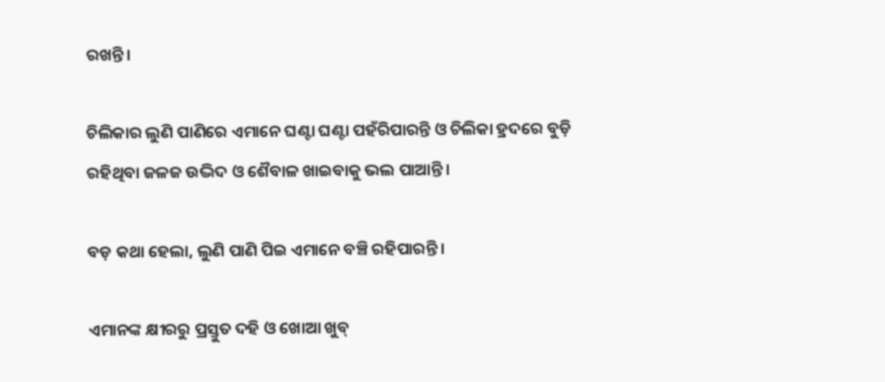ରଖନ୍ତି।

ଚିଲିକାର ଲୁଣି ପାଣିରେ ଏମାନେ ଘଣ୍ଟା ଘଣ୍ଟା ପହଁରିପାରନ୍ତି ଓ ଚିଲିକା ହ୍ରଦରେ ବୁଡ଼ି ରହିଥିବା ଜଳଜ ଉଦ୍ଭିଦ ଓ ଶୈବାଳ ଖାଇବାକୁ ଭଲ ପାଆନ୍ତି।

ବଡ଼ କଥା ହେଲା, ଲୁଣି ପାଣି ପିଇ ଏମାନେ ବଞ୍ଚି ରହିପାରନ୍ତି।

ଏମାନଙ୍କ କ୍ଷୀରରୁ ପ୍ରସ୍ତୁତ ଦହି ଓ ଖୋଆ ଖୁବ୍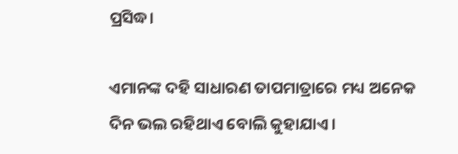ପ୍ରସିଦ୍ଧ।

ଏମାନଙ୍କ ଦହି ସାଧାରଣ ତାପମାତ୍ରାରେ ମଧ୍ୟ ଅନେକ ଦିନ ଭଲ ରହିଥାଏ ବୋଲି କୁହାଯାଏ।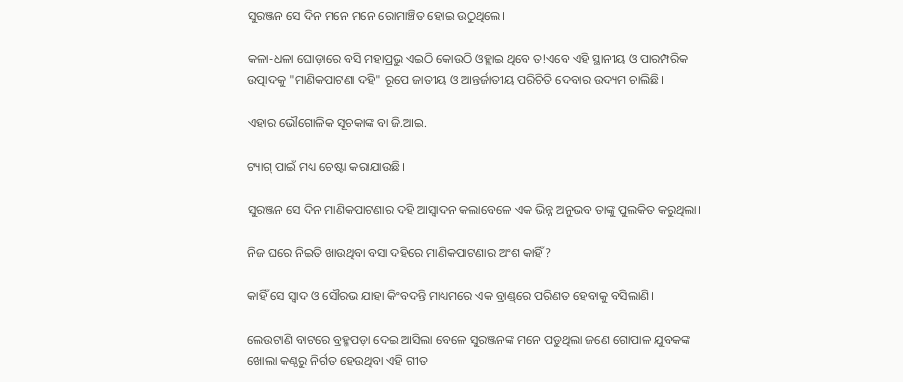ସୁରଞ୍ଜନ ସେ ଦିନ ମନେ ମନେ ରୋମାଞ୍ଚିତ ହୋଇ ଉଠୁଥିଲେ।

କଳା-ଧଳା ଘୋଡ଼ାରେ ବସି ମହାପ୍ରଭୁ ଏଇଠି କୋଉଠି ଓହ୍ଲାଇ ଥିବେ ତ!ଏବେ ଏହି ସ୍ଥାନୀୟ ଓ ପାରମ୍ପରିକ ଉତ୍ପାଦକୁ "ମାଣିକପାଟଣା ଦହି" ରୂପେ ଜାତୀୟ ଓ ଆନ୍ତର୍ଜାତୀୟ ପରିଚିତି ଦେବାର ଉଦ୍ୟମ ଚାଲିଛି।

ଏହାର ଭୌଗୋଳିକ ସୂଚକାଙ୍କ ବା ଜି.ଆଇ.

ଟ୍ୟାଗ୍ ପାଇଁ ମଧ୍ୟ ଚେଷ୍ଟା କରାଯାଉଛି।

ସୁରଞ୍ଜନ ସେ ଦିନ ମାଣିକପାଟଣାର ଦହି ଆସ୍ବାଦନ କଲାବେଳେ ଏକ ଭିନ୍ନ ଅନୁଭବ ତାଙ୍କୁ ପୁଲକିତ କରୁଥିଲା।

ନିଜ ଘରେ ନିଇତି ଖାଉଥିବା ବସା ଦହିରେ ମାଣିକପାଟଣାର ଅଂଶ କାହିଁ?

କାହିଁ ସେ ସ୍ବାଦ ଓ ସୌରଭ ଯାହା କିଂବଦନ୍ତି ମାଧ୍ୟମରେ ଏକ ବ୍ରାଣ୍ଡ୍‌ରେ ପରିଣତ ହେବାକୁ ବସିଲାଣି।

ଲେଉଟାଣି ବାଟରେ ବ୍ରହ୍ମପଡ଼ା ଦେଇ ଆସିଲା ବେଳେ ସୁରଞ୍ଜନଙ୍କ ମନେ ପଡୁଥିଲା ଜଣେ ଗୋପାଳ ଯୁବକଙ୍କ ଖୋଲା କଣ୍ଠରୁ ନିର୍ଗତ ହେଉଥିବା ଏହି ଗୀତ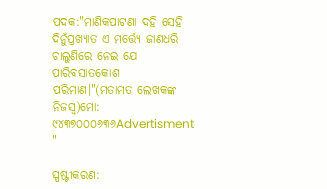ପଦକ:"ମାଣିକପାଟଣା ଦହି ସେହି ଦିନୁଁପ୍ରଖ୍ୟାତ ଏ ମର୍ତ୍ତ୍ୟେ ଜାଣଧରି ଚାଲୁଣିରେ ନେଇ ଯେ ପାରିବସାତକୋଶ ପରିମାଣ।"(ମତାମତ ଲେଖକଙ୍କ ନିଜସ୍ବ)ମୋ: ୯୪୩୭୦୦୦୬୩୬Advertisment "

ସ୍ପଷ୍ଟୀକରଣ: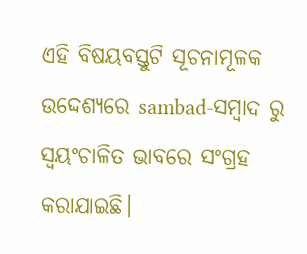ଏହି ବିଷୟବସ୍ତୁଟି ସୂଚନାମୂଳକ ଉଦ୍ଦେଶ୍ୟରେ sambad-ସମ୍ବାଦ ରୁ ସ୍ୱୟଂଚାଳିତ ଭାବରେ ସଂଗ୍ରହ କରାଯାଇଛି।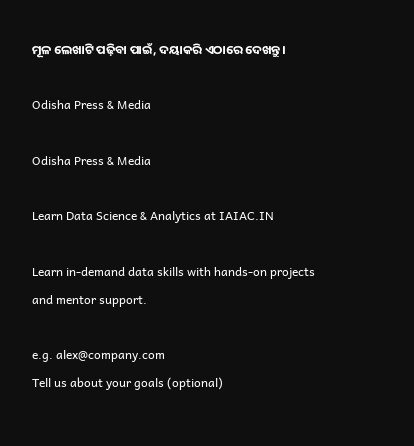ମୂଳ ଲେଖାଟି ପଢ଼ିବା ପାଇଁ, ଦୟାକରି ଏଠାରେ ଦେଖନ୍ତୁ।

Odisha Press & Media

Odisha Press & Media

Learn Data Science & Analytics at IAIAC.IN

Learn in-demand data skills with hands-on projects and mentor support.

e.g. alex@company.com
Tell us about your goals (optional)